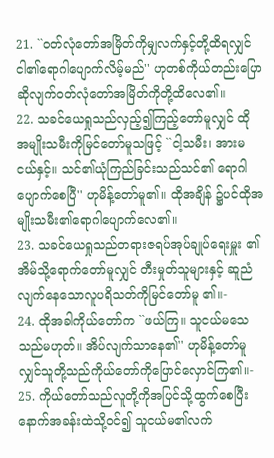21. ``ဝတ်လုံတော်အမြိတ်ကိုမျှလက်နှင့်တို့ထိရလျှင် ငါ၏ရောဂါပျောက်လိမ့်မည်'' ဟုတစ်ကိုယ်တည်းပြော ဆိုလျက်ဝတ်လုံတော်အမြိတ်ကိုတို့ထိလေ၏။
22. သခင်ယေရှုသည်လှည့်၍ကြည့်တော်မူလျှင် ထို အမျိုးသမီးကိုမြင်တော်မူသဖြင့် ``ငါ့သမီး၊ အားမငယ်နှင့်။ သင်၏ယုံကြည်ခြင်းသည်သင်၏ ရောဂါပျောက်စေပြီ'' ဟုမိန့်တော်မူ၏။ ထိုအချိန် ၌ပင်ထိုအမျိုးသမီး၏ရောဂါပျောက်လေ၏။
23. သခင်ယေရှုသည်တရားဇရပ်အုပ်ချုပ်ရေးမှူး ၏အိမ်သို့ရောက်တော်မူလျှင် တီးမှုတ်သူများနှင့် ဆူညံလျက်နေသောလူပရိသတ်ကိုမြင်တော်မူ ၏။-
24. ထိုအခါကိုယ်တော်က ``ဖယ်ကြ။ သူငယ်မသေ သည်မဟုတ်။ အိပ်လျက်သာနေ၏'' ဟုမိန့်တော်မူ လျှင်သူတို့သည်ကိုယ်တော်ကိုပြောင်လှောင်ကြ၏။-
25. ကိုယ်တော်သည်လူတို့ကိုအပြင်သို့ထွက်စေပြီး နောက်အခန်းထဲသို့ဝင်၍ သူငယ်မ၏လက်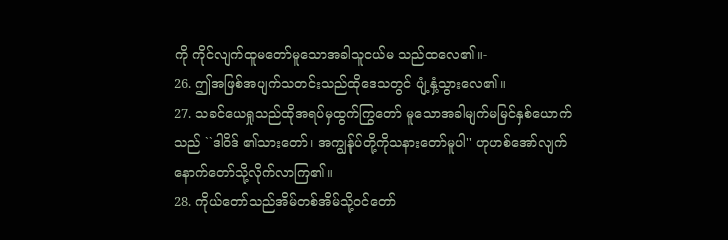ကို ကိုင်လျက်ထူမတော်မူသောအခါသူငယ်မ သည်ထလေ၏။-
26. ဤအဖြစ်အပျက်သတင်းသည်ထိုဒေသတွင် ပျံ့နှံ့သွားလေ၏။
27. သခင်ယေရှုသည်ထိုအရပ်မှထွက်ကြွတော် မူသောအခါမျက်မမြင်နှစ်ယောက်သည် ``ဒါဝိဒ် ၏သားတော်၊ အကျွန်ုပ်တို့ကိုသနားတော်မူပါ'' ဟုဟစ်အော်လျက်နောက်တော်သို့လိုက်လာကြ၏။
28. ကိုယ်တော်သည်အိမ်တစ်အိမ်သို့ဝင်တော်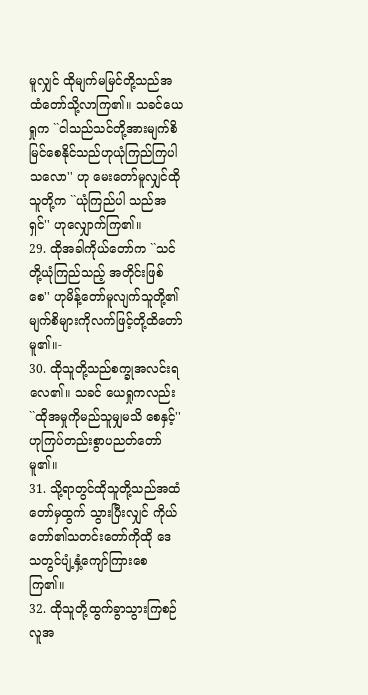မူလျှင် ထိုမျက်မမြင်တို့သည်အထံတော်သို့လာကြ၏။ သခင်ယေရှုက ``ငါသည်သင်တို့အားမျက်စိ မြင်စေနိုင်သည်ဟုယုံကြည်ကြပါသလော'' ဟု မေးတော်မူလျှင်ထိုသူတို့က ``ယုံကြည်ပါ သည်အရှင်'' ဟုလျှောက်ကြ၏။
29. ထိုအခါကိုယ်တော်က ``သင်တို့ယုံကြည်သည့် အတိုင်းဖြစ်စေ'' ဟုမိန့်တော်မူလျက်သူတို့၏ မျက်စိများကိုလက်ဖြင့်တို့ထိတော်မူ၏။-
30. ထိုသူတို့သည်စက္ခုအလင်းရလေ၏။ သခင် ယေရှုကလည်း ``ထိုအမှုကိုမည်သူမျှမသိ စေနှင့်'' ဟုကြပ်တည်းစွာပညတ်တော်မူ၏။
31. သို့ရာတွင်ထိုသူတို့သည်အထံတော်မှထွက် သွားပြီးလျှင် ကိုယ်တော်၏သတင်းတော်ကိုထို ဒေသတွင်ပျံ့နှံ့ကျော်ကြားစေကြ၏။
32. ထိုသူတို့ထွက်ခွာသွားကြစဉ်လူအ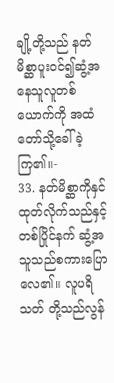ချို့တို့သည် နတ်မိစ္ဆာပူးဝင်၍ဆွံ့အနေသူလူတစ်ယောက်ကို အထံတော်သို့ခေါ်ခဲ့ကြ၏။-
33. နတ်မိစ္ဆာကိုနှင်ထုတ်လိုက်သည်နှင့်တစ်ပြိုင်နက် ဆွံ့အသူသည်စကားပြောလေ၏။ လူပရိသတ် တို့သည်လွန်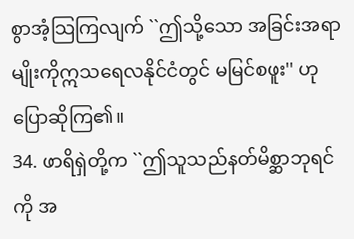စွာအံ့သြကြလျက် ``ဤသို့သော အခြင်းအရာမျိုးကိုဣသရေလနိုင်ငံတွင် မမြင်စဖူး'' ဟုပြောဆိုကြ၏။
34. ဖာရိရှဲတို့က ``ဤသူသည်နတ်မိစ္ဆာဘုရင်ကို အ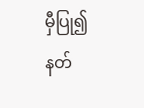မှီပြု၍နတ်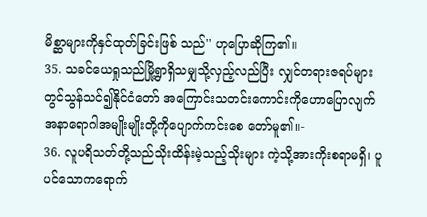မိစ္ဆာများကိုနှင်ထုတ်ခြင်းဖြစ် သည်'' ဟုပြောဆိုကြ၏။
35. သခင်ယေရှုသည်မြို့ရွာရှိသမျှသို့လှည့်လည်ပြီး လျှင်တရားဇရပ်များတွင်သွန်သင်၍နိုင်ငံတော် အကြောင်းသတင်းကောင်းကိုဟောပြောလျက် အနာရောဂါအမျိုးမျိုးတို့ကိုပျောက်ကင်းစေ တော်မူ၏။-
36. လူပရိသတ်တို့သည်သိုးထိန်းမဲ့သည့်သိုးများ ကဲ့သို့အားကိုးစရာမရှိ၊ ပူပင်သောကရောက်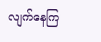လျက်နေကြ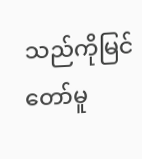သည်ကိုမြင်တော်မူ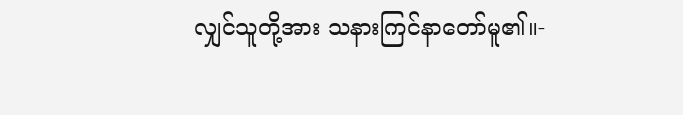လျှင်သူတို့အား သနားကြင်နာတော်မူ၏။-